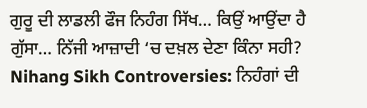ਗੁਰੂ ਦੀ ਲਾਡਲੀ ਫੌਜ ਨਿਹੰਗ ਸਿੱਖ… ਕਿਉਂ ਆਉਂਦਾ ਹੈ ਗੁੱਸਾ… ਨਿੱਜੀ ਆਜ਼ਾਦੀ ‘ਚ ਦਖ਼ਲ ਦੇਣਾ ਕਿੰਨਾ ਸਹੀ?
Nihang Sikh Controversies: ਨਿਹੰਗਾਂ ਦੀ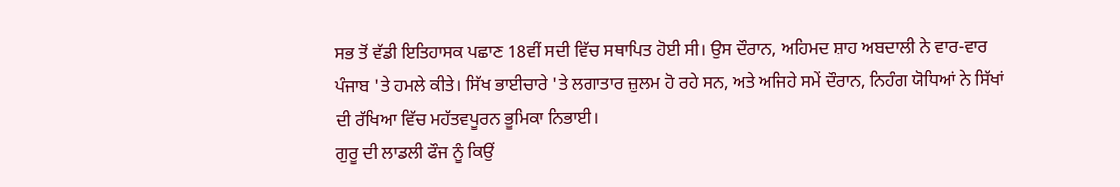ਸਭ ਤੋਂ ਵੱਡੀ ਇਤਿਹਾਸਕ ਪਛਾਣ 18ਵੀਂ ਸਦੀ ਵਿੱਚ ਸਥਾਪਿਤ ਹੋਈ ਸੀ। ਉਸ ਦੌਰਾਨ, ਅਹਿਮਦ ਸ਼ਾਹ ਅਬਦਾਲੀ ਨੇ ਵਾਰ-ਵਾਰ ਪੰਜਾਬ 'ਤੇ ਹਮਲੇ ਕੀਤੇ। ਸਿੱਖ ਭਾਈਚਾਰੇ 'ਤੇ ਲਗਾਤਾਰ ਜ਼ੁਲਮ ਹੋ ਰਹੇ ਸਨ, ਅਤੇ ਅਜਿਹੇ ਸਮੇਂ ਦੌਰਾਨ, ਨਿਹੰਗ ਯੋਧਿਆਂ ਨੇ ਸਿੱਖਾਂ ਦੀ ਰੱਖਿਆ ਵਿੱਚ ਮਹੱਤਵਪੂਰਨ ਭੂਮਿਕਾ ਨਿਭਾਈ।
ਗੁਰੂ ਦੀ ਲਾਡਲੀ ਫੌਜ ਨੂੰ ਕਿਉਂ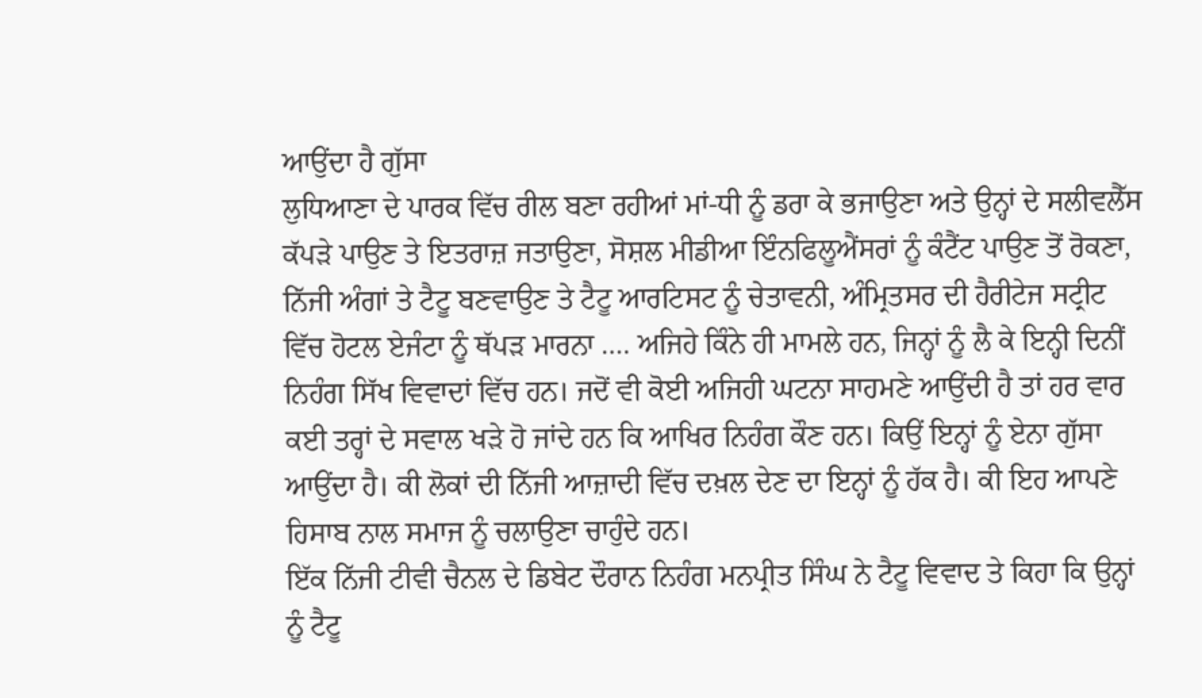ਆਉਂਦਾ ਹੈ ਗੁੱਸਾ
ਲੁਧਿਆਣਾ ਦੇ ਪਾਰਕ ਵਿੱਚ ਰੀਲ ਬਣਾ ਰਹੀਆਂ ਮਾਂ-ਧੀ ਨੂੰ ਡਰਾ ਕੇ ਭਜਾਉਣਾ ਅਤੇ ਉਨ੍ਹਾਂ ਦੇ ਸਲੀਵਲੈੱਸ ਕੱਪੜੇ ਪਾਉਣ ਤੇ ਇਤਰਾਜ਼ ਜਤਾਉਣਾ, ਸੋਸ਼ਲ ਮੀਡੀਆ ਇੰਨਫਿਲੂਐਂਸਰਾਂ ਨੂੰ ਕੰਟੈਂਟ ਪਾਉਣ ਤੋਂ ਰੋਕਣਾ, ਨਿੱਜੀ ਅੰਗਾਂ ਤੇ ਟੈਟੂ ਬਣਵਾਉਣ ਤੇ ਟੈਟੂ ਆਰਟਿਸਟ ਨੂੰ ਚੇਤਾਵਨੀ, ਅੰਮ੍ਰਿਤਸਰ ਦੀ ਹੈਰੀਟੇਜ ਸਟ੍ਰੀਟ ਵਿੱਚ ਹੋਟਲ ਏਜੰਟਾ ਨੂੰ ਥੱਪੜ ਮਾਰਨਾ …. ਅਜਿਹੇ ਕਿੰਨੇ ਹੀ ਮਾਮਲੇ ਹਨ, ਜਿਨ੍ਹਾਂ ਨੂੰ ਲੈ ਕੇ ਇਨ੍ਹੀ ਦਿਨੀਂ ਨਿਹੰਗ ਸਿੱਖ ਵਿਵਾਦਾਂ ਵਿੱਚ ਹਨ। ਜਦੋਂ ਵੀ ਕੋਈ ਅਜਿਹੀ ਘਟਨਾ ਸਾਹਮਣੇ ਆਉਂਦੀ ਹੈ ਤਾਂ ਹਰ ਵਾਰ ਕਈ ਤਰ੍ਹਾਂ ਦੇ ਸਵਾਲ ਖੜੇ ਹੋ ਜਾਂਦੇ ਹਨ ਕਿ ਆਖਿਰ ਨਿਹੰਗ ਕੌਣ ਹਨ। ਕਿਉਂ ਇਨ੍ਹਾਂ ਨੂੰ ਏਨਾ ਗੁੱਸਾ ਆਉਂਦਾ ਹੈ। ਕੀ ਲੋਕਾਂ ਦੀ ਨਿੱਜੀ ਆਜ਼ਾਦੀ ਵਿੱਚ ਦਖ਼ਲ ਦੇਣ ਦਾ ਇਨ੍ਹਾਂ ਨੂੰ ਹੱਕ ਹੈ। ਕੀ ਇਹ ਆਪਣੇ ਹਿਸਾਬ ਨਾਲ ਸਮਾਜ ਨੂੰ ਚਲਾਉਣਾ ਚਾਹੁੰਦੇ ਹਨ।
ਇੱਕ ਨਿੱਜੀ ਟੀਵੀ ਚੈਨਲ ਦੇ ਡਿਬੇਟ ਦੌਰਾਨ ਨਿਹੰਗ ਮਨਪ੍ਰੀਤ ਸਿੰਘ ਨੇ ਟੈਟੂ ਵਿਵਾਦ ਤੇ ਕਿਹਾ ਕਿ ਉਨ੍ਹਾਂ ਨੂੰ ਟੈਟੂ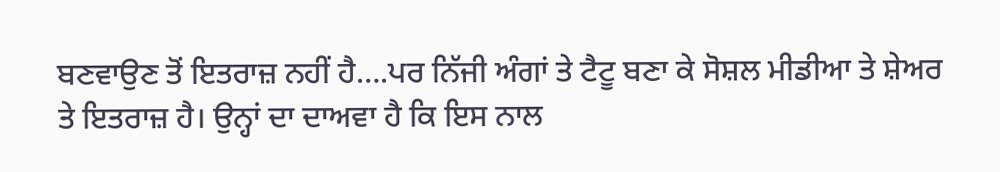ਬਣਵਾਉਣ ਤੋਂ ਇਤਰਾਜ਼ ਨਹੀਂ ਹੈ….ਪਰ ਨਿੱਜੀ ਅੰਗਾਂ ਤੇ ਟੈਟੂ ਬਣਾ ਕੇ ਸੋਸ਼ਲ ਮੀਡੀਆ ਤੇ ਸ਼ੇਅਰ ਤੇ ਇਤਰਾਜ਼ ਹੈ। ਉਨ੍ਹਾਂ ਦਾ ਦਾਅਵਾ ਹੈ ਕਿ ਇਸ ਨਾਲ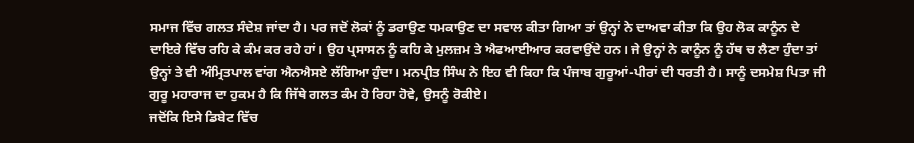ਸਮਾਜ ਵਿੱਚ ਗਲਤ ਸੰਦੇਸ਼ ਜਾਂਦਾ ਹੈ। ਪਰ ਜਦੋਂ ਲੋਕਾਂ ਨੂੰ ਡਰਾਉਣ ਧਮਕਾਉਣ ਦਾ ਸਵਾਲ ਕੀਤਾ ਗਿਆ ਤਾਂ ਉਨ੍ਹਾਂ ਨੇ ਦਾਅਵਾ ਕੀਤਾ ਕਿ ਉਹ ਲੋਕ ਕਾਨੂੰਨ ਦੇ ਦਾਇਰੇ ਵਿੱਚ ਰਹਿ ਕੇ ਕੰਮ ਕਰ ਰਹੇ ਹਾਂ। ਉਹ ਪ੍ਰਸਾਸਨ ਨੂੰ ਕਹਿ ਕੇ ਮੁਲਜ਼ਮ ਤੇ ਐਫਆਈਆਰ ਕਰਵਾਉਂਦੇ ਹਨ। ਜੇ ਉਨ੍ਹਾਂ ਨੇ ਕਾਨੂੰਨ ਨੂੰ ਹੱਥ ਚ ਲੈਣਾ ਹੁੰਦਾ ਤਾਂ ਉਨ੍ਹਾਂ ਤੇ ਵੀ ਅੰਮ੍ਰਿਤਪਾਲ ਵਾਂਗ ਐਨਐਸਏ ਲੱਗਿਆ ਹੁੰਦਾ। ਮਨਪ੍ਰੀਤ ਸਿੰਘ ਨੇ ਇਹ ਵੀ ਕਿਹਾ ਕਿ ਪੰਜਾਬ ਗੁਰੂਆਂ-ਪੀਰਾਂ ਦੀ ਧਰਤੀ ਹੈ। ਸਾਨੂੰ ਦਸਮੇਸ਼ ਪਿਤਾ ਜੀ ਗੁਰੂ ਮਹਾਰਾਜ ਦਾ ਹੁਕਮ ਹੈ ਕਿ ਜਿੱਥੇ ਗਲਤ ਕੰਮ ਹੋ ਰਿਹਾ ਹੋਵੇ, ਉਸਨੂੰ ਰੋਕੀਏ।
ਜਦੋਂਕਿ ਇਸੇ ਡਿਬੇਟ ਵਿੱਚ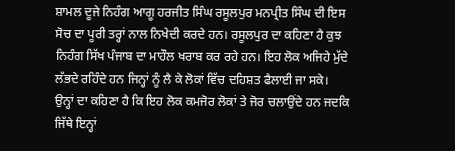ਸ਼ਾਮਲ ਦੂਜੇ ਨਿਹੰਗ ਆਗੂ ਹਰਜੀਤ ਸਿੰਘ ਰਸੂਲਪੁਰ ਮਨਪ੍ਰੀਤ ਸਿੰਘ ਦੀ ਇਸ ਸੋਚ ਦਾ ਪੂਰੀ ਤਰ੍ਹਾਂ ਨਾਲ ਨਿਖੇਦੀ ਕਰਦੇ ਹਨ। ਰਸੂਲਪੁਰ ਦਾ ਕਹਿਣਾ ਹੈ ਕੁਝ ਨਿਹੰਗ ਸਿੱਖ ਪੰਜਾਬ ਦਾ ਮਾਹੌਲ ਖਰਾਬ ਕਰ ਰਹੇ ਹਨ। ਇਹ ਲੋਕ ਅਜਿਹੇ ਮੁੱਦੇ ਲੱਭਦੇ ਰਹਿੰਦੇ ਹਨ ਜਿਨ੍ਹਾਂ ਨੂੰ ਲੈ ਕੇ ਲੋਕਾਂ ਵਿੱਚ ਦਹਿਸ਼ਤ ਫੈਲਾਈ ਜਾ ਸਕੇ। ਉਨ੍ਹਾਂ ਦਾ ਕਹਿਣਾ ਹੈ ਕਿ ਇਹ ਲੋਕ ਕਮਜੋਰ ਲੋਕਾਂ ਤੇ ਜੋਰ ਚਲਾਉਂਦੇ ਹਨ ਜਦਕਿ ਜਿੱਥੇ ਇਨ੍ਹਾਂ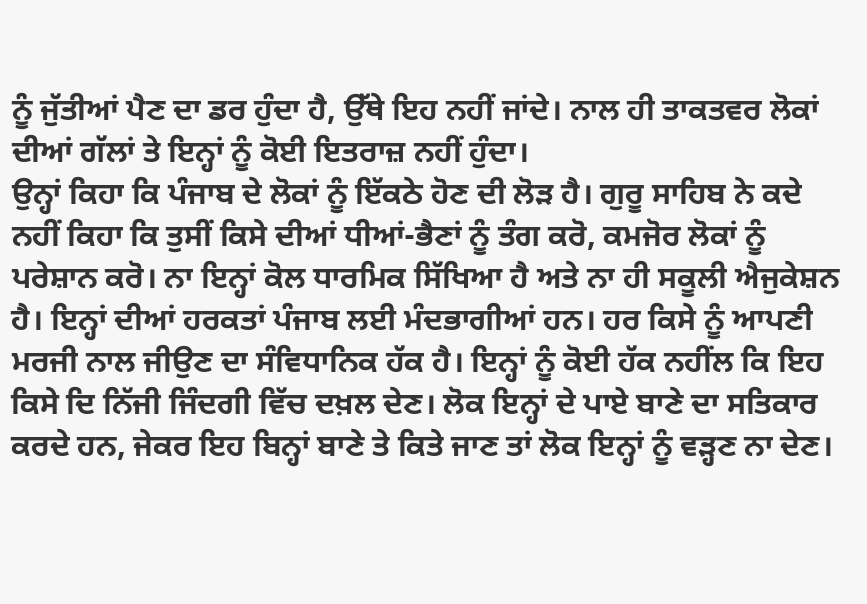ਨੂੰ ਜੁੱਤੀਆਂ ਪੈਣ ਦਾ ਡਰ ਹੁੰਦਾ ਹੈ, ਉੱਥੇ ਇਹ ਨਹੀਂ ਜਾਂਦੇ। ਨਾਲ ਹੀ ਤਾਕਤਵਰ ਲੋਕਾਂ ਦੀਆਂ ਗੱਲਾਂ ਤੇ ਇਨ੍ਹਾਂ ਨੂੰ ਕੋਈ ਇਤਰਾਜ਼ ਨਹੀਂ ਹੁੰਦਾ।
ਉਨ੍ਹਾਂ ਕਿਹਾ ਕਿ ਪੰਜਾਬ ਦੇ ਲੋਕਾਂ ਨੂੰ ਇੱਕਠੇ ਹੋਣ ਦੀ ਲੋੜ ਹੈ। ਗੁਰੂ ਸਾਹਿਬ ਨੇ ਕਦੇ ਨਹੀਂ ਕਿਹਾ ਕਿ ਤੁਸੀਂ ਕਿਸੇ ਦੀਆਂ ਧੀਆਂ-ਭੈਣਾਂ ਨੂੰ ਤੰਗ ਕਰੋ, ਕਮਜੋਰ ਲੋਕਾਂ ਨੂੰ ਪਰੇਸ਼ਾਨ ਕਰੋ। ਨਾ ਇਨ੍ਹਾਂ ਕੋਲ ਧਾਰਮਿਕ ਸਿੱਖਿਆ ਹੈ ਅਤੇ ਨਾ ਹੀ ਸਕੂਲੀ ਐਜੁਕੇਸ਼ਨ ਹੈ। ਇਨ੍ਹਾਂ ਦੀਆਂ ਹਰਕਤਾਂ ਪੰਜਾਬ ਲਈ ਮੰਦਭਾਗੀਆਂ ਹਨ। ਹਰ ਕਿਸੇ ਨੂੰ ਆਪਣੀ ਮਰਜੀ ਨਾਲ ਜੀਉਣ ਦਾ ਸੰਵਿਧਾਨਿਕ ਹੱਕ ਹੈ। ਇਨ੍ਹਾਂ ਨੂੰ ਕੋਈ ਹੱਕ ਨਹੀਂਲ ਕਿ ਇਹ ਕਿਸੇ ਦਿ ਨਿੱਜੀ ਜਿੰਦਗੀ ਵਿੱਚ ਦਖ਼ਲ ਦੇਣ। ਲੋਕ ਇਨ੍ਹਾਂ ਦੇ ਪਾਏ ਬਾਣੇ ਦਾ ਸਤਿਕਾਰ ਕਰਦੇ ਹਨ, ਜੇਕਰ ਇਹ ਬਿਨ੍ਹਾਂ ਬਾਣੇ ਤੇ ਕਿਤੇ ਜਾਣ ਤਾਂ ਲੋਕ ਇਨ੍ਹਾਂ ਨੂੰ ਵੜ੍ਹਣ ਨਾ ਦੇਣ।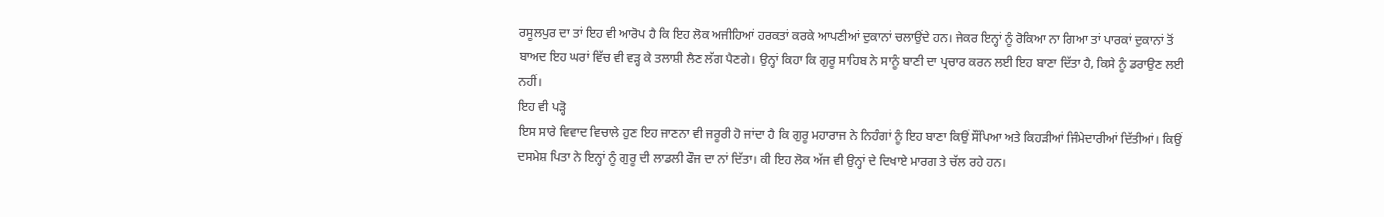ਰਸੂਲਪੁਰ ਦਾ ਤਾਂ ਇਹ ਵੀ ਆਰੋਪ ਹੈ ਕਿ ਇਹ ਲੋਕ ਅਜੀਹਿਆਂ ਹਰਕਤਾਂ ਕਰਕੇ ਆਪਣੀਆਂ ਦੁਕਾਨਾਂ ਚਲਾਉਂਦੇ ਹਨ। ਜੇਕਰ ਇਨ੍ਹਾਂ ਨੂੰ ਰੋਕਿਆ ਨਾ ਗਿਆ ਤਾਂ ਪਾਰਕਾਂ ਦੁਕਾਨਾਂ ਤੋਂ ਬਾਅਦ ਇਹ ਘਰਾਂ ਵਿੱਚ ਵੀ ਵੜ੍ਹ ਕੇ ਤਲਾਸ਼ੀ ਲੈਣ ਲੱਗ ਪੈਣਗੇ। ਉਨ੍ਹਾਂ ਕਿਹਾ ਕਿ ਗੁਰੂ ਸਾਹਿਬ ਨੇ ਸਾਨੂੰ ਬਾਣੀ ਦਾ ਪ੍ਰਚਾਰ ਕਰਨ ਲਈ ਇਹ ਬਾਣਾ ਦਿੱਤਾ ਹੈ, ਕਿਸੇ ਨੂੰ ਡਰਾਉਣ ਲਈ ਨਹੀਂ।
ਇਹ ਵੀ ਪੜ੍ਹੋ
ਇਸ ਸਾਰੇ ਵਿਵਾਦ ਵਿਚਾਲੇ ਹੁਣ ਇਹ ਜਾਣਨਾ ਵੀ ਜਰੂਰੀ ਹੋ ਜਾਂਦਾ ਹੈ ਕਿ ਗੁਰੂ ਮਹਾਰਾਜ ਨੇ ਨਿਹੰਗਾਂ ਨੂੰ ਇਹ ਬਾਣਾ ਕਿਉਂ ਸੌਂਪਿਆ ਅਤੇ ਕਿਹੜੀਆਂ ਜਿੰਮੇਦਾਰੀਆਂ ਦਿੱਤੀਆਂ। ਕਿਉਂ ਦਸਮੇਸ਼ ਪਿਤਾ ਨੇ ਇਨ੍ਹਾਂ ਨੂੰ ਗੁਰੂ ਦੀ ਲਾਡਲੀ ਫੌਜ ਦਾ ਨਾਂ ਦਿੱਤਾ। ਕੀ ਇਹ ਲੋਕ ਅੱਜ ਵੀ ਉਨ੍ਹਾਂ ਦੇ ਦਿਖਾਏ ਮਾਰਗ ਤੇ ਚੱਲ ਰਹੇ ਹਨ।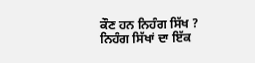ਕੌਣ ਹਨ ਨਿਹੰਗ ਸਿੱਖ ?
ਨਿਹੰਗ ਸਿੱਖਾਂ ਦਾ ਇੱਕ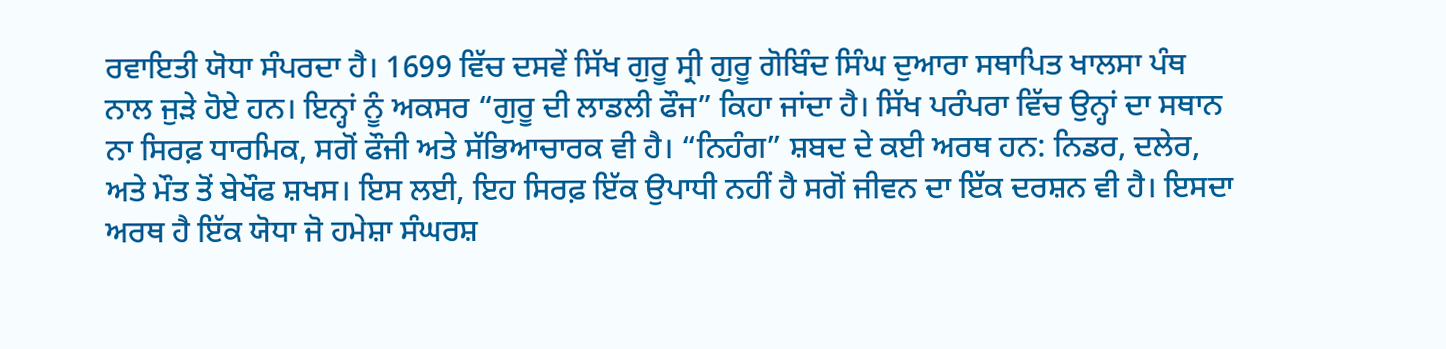ਰਵਾਇਤੀ ਯੋਧਾ ਸੰਪਰਦਾ ਹੈ। 1699 ਵਿੱਚ ਦਸਵੇਂ ਸਿੱਖ ਗੁਰੂ ਸ੍ਰੀ ਗੁਰੂ ਗੋਬਿੰਦ ਸਿੰਘ ਦੁਆਰਾ ਸਥਾਪਿਤ ਖਾਲਸਾ ਪੰਥ ਨਾਲ ਜੁੜੇ ਹੋਏ ਹਨ। ਇਨ੍ਹਾਂ ਨੂੰ ਅਕਸਰ “ਗੁਰੂ ਦੀ ਲਾਡਲੀ ਫੌਜ” ਕਿਹਾ ਜਾਂਦਾ ਹੈ। ਸਿੱਖ ਪਰੰਪਰਾ ਵਿੱਚ ਉਨ੍ਹਾਂ ਦਾ ਸਥਾਨ ਨਾ ਸਿਰਫ਼ ਧਾਰਮਿਕ, ਸਗੋਂ ਫੌਜੀ ਅਤੇ ਸੱਭਿਆਚਾਰਕ ਵੀ ਹੈ। “ਨਿਹੰਗ” ਸ਼ਬਦ ਦੇ ਕਈ ਅਰਥ ਹਨ: ਨਿਡਰ, ਦਲੇਰ, ਅਤੇ ਮੌਤ ਤੋਂ ਬੇਖੌਫ ਸ਼ਖਸ। ਇਸ ਲਈ, ਇਹ ਸਿਰਫ਼ ਇੱਕ ਉਪਾਧੀ ਨਹੀਂ ਹੈ ਸਗੋਂ ਜੀਵਨ ਦਾ ਇੱਕ ਦਰਸ਼ਨ ਵੀ ਹੈ। ਇਸਦਾ ਅਰਥ ਹੈ ਇੱਕ ਯੋਧਾ ਜੋ ਹਮੇਸ਼ਾ ਸੰਘਰਸ਼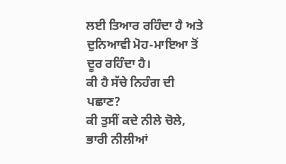ਲਈ ਤਿਆਰ ਰਹਿੰਦਾ ਹੈ ਅਤੇ ਦੁਨਿਆਵੀ ਮੋਹ-ਮਾਇਆ ਤੋਂ ਦੂਰ ਰਹਿੰਦਾ ਹੈ।
ਕੀ ਹੈ ਸੱਚੇ ਨਿਹੰਗ ਦੀ ਪਛਾਣ?
ਕੀ ਤੁਸੀਂ ਕਦੇ ਨੀਲੇ ਚੋਲੇ, ਭਾਰੀ ਨੀਲੀਆਂ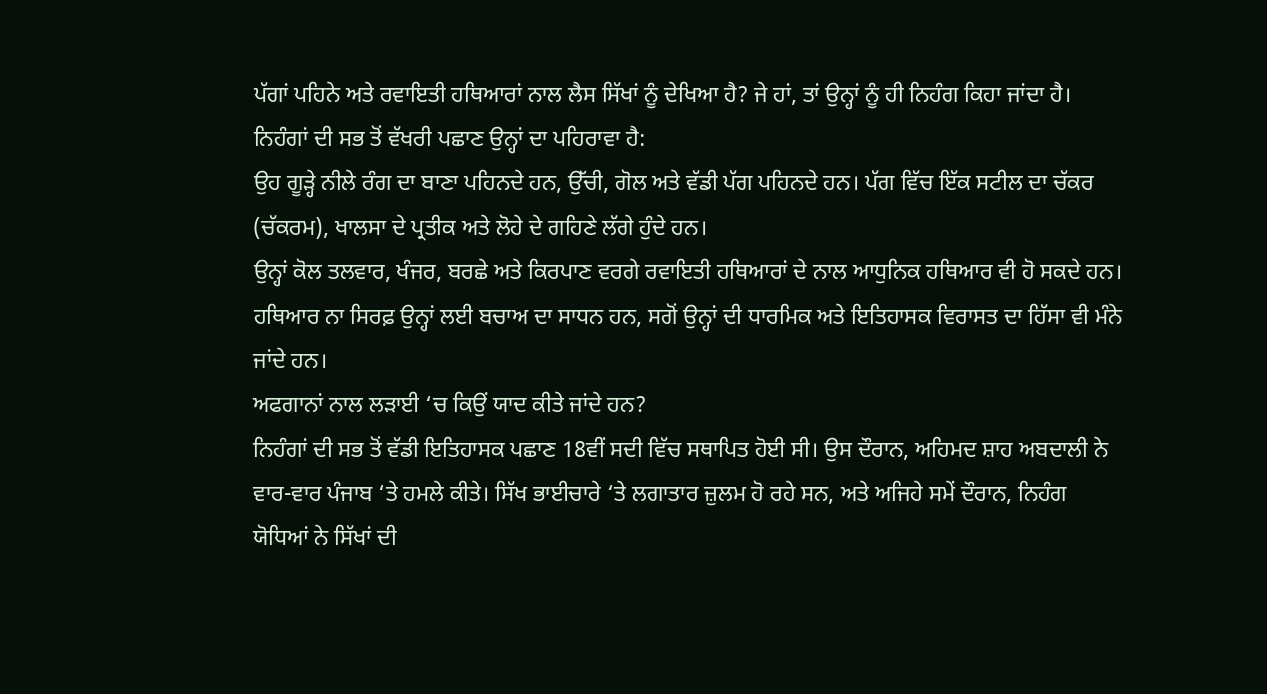ਪੱਗਾਂ ਪਹਿਨੇ ਅਤੇ ਰਵਾਇਤੀ ਹਥਿਆਰਾਂ ਨਾਲ ਲੈਸ ਸਿੱਖਾਂ ਨੂੰ ਦੇਖਿਆ ਹੈ? ਜੇ ਹਾਂ, ਤਾਂ ਉਨ੍ਹਾਂ ਨੂੰ ਹੀ ਨਿਹੰਗ ਕਿਹਾ ਜਾਂਦਾ ਹੈ। ਨਿਹੰਗਾਂ ਦੀ ਸਭ ਤੋਂ ਵੱਖਰੀ ਪਛਾਣ ਉਨ੍ਹਾਂ ਦਾ ਪਹਿਰਾਵਾ ਹੈ:
ਉਹ ਗੂੜ੍ਹੇ ਨੀਲੇ ਰੰਗ ਦਾ ਬਾਣਾ ਪਹਿਨਦੇ ਹਨ, ਉੱਚੀ, ਗੋਲ ਅਤੇ ਵੱਡੀ ਪੱਗ ਪਹਿਨਦੇ ਹਨ। ਪੱਗ ਵਿੱਚ ਇੱਕ ਸਟੀਲ ਦਾ ਚੱਕਰ (ਚੱਕਰਮ), ਖਾਲਸਾ ਦੇ ਪ੍ਰਤੀਕ ਅਤੇ ਲੋਹੇ ਦੇ ਗਹਿਣੇ ਲੱਗੇ ਹੁੰਦੇ ਹਨ।
ਉਨ੍ਹਾਂ ਕੋਲ ਤਲਵਾਰ, ਖੰਜਰ, ਬਰਛੇ ਅਤੇ ਕਿਰਪਾਣ ਵਰਗੇ ਰਵਾਇਤੀ ਹਥਿਆਰਾਂ ਦੇ ਨਾਲ ਆਧੁਨਿਕ ਹਥਿਆਰ ਵੀ ਹੋ ਸਕਦੇ ਹਨ।
ਹਥਿਆਰ ਨਾ ਸਿਰਫ਼ ਉਨ੍ਹਾਂ ਲਈ ਬਚਾਅ ਦਾ ਸਾਧਨ ਹਨ, ਸਗੋਂ ਉਨ੍ਹਾਂ ਦੀ ਧਾਰਮਿਕ ਅਤੇ ਇਤਿਹਾਸਕ ਵਿਰਾਸਤ ਦਾ ਹਿੱਸਾ ਵੀ ਮੰਨੇ ਜਾਂਦੇ ਹਨ।
ਅਫਗਾਨਾਂ ਨਾਲ ਲੜਾਈ ‘ਚ ਕਿਉਂ ਯਾਦ ਕੀਤੇ ਜਾਂਦੇ ਹਨ?
ਨਿਹੰਗਾਂ ਦੀ ਸਭ ਤੋਂ ਵੱਡੀ ਇਤਿਹਾਸਕ ਪਛਾਣ 18ਵੀਂ ਸਦੀ ਵਿੱਚ ਸਥਾਪਿਤ ਹੋਈ ਸੀ। ਉਸ ਦੌਰਾਨ, ਅਹਿਮਦ ਸ਼ਾਹ ਅਬਦਾਲੀ ਨੇ ਵਾਰ-ਵਾਰ ਪੰਜਾਬ ‘ਤੇ ਹਮਲੇ ਕੀਤੇ। ਸਿੱਖ ਭਾਈਚਾਰੇ ‘ਤੇ ਲਗਾਤਾਰ ਜ਼ੁਲਮ ਹੋ ਰਹੇ ਸਨ, ਅਤੇ ਅਜਿਹੇ ਸਮੇਂ ਦੌਰਾਨ, ਨਿਹੰਗ ਯੋਧਿਆਂ ਨੇ ਸਿੱਖਾਂ ਦੀ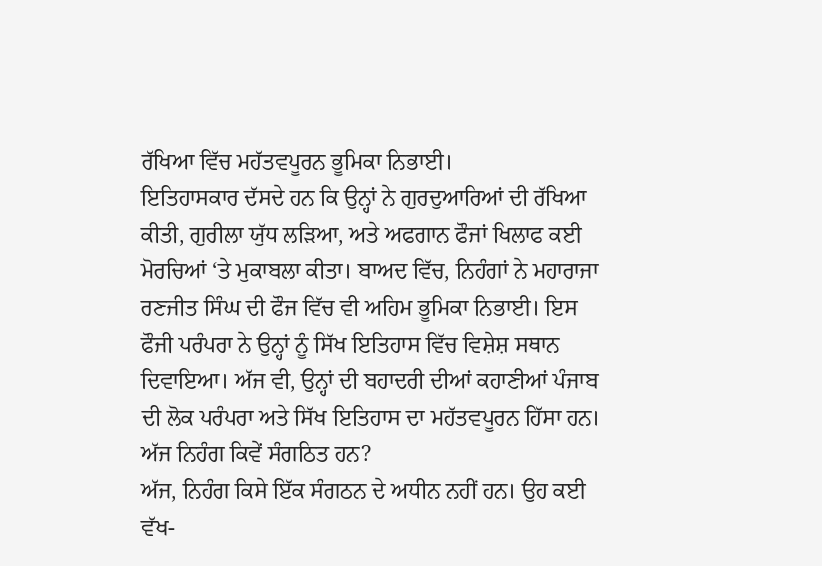ਰੱਖਿਆ ਵਿੱਚ ਮਹੱਤਵਪੂਰਨ ਭੂਮਿਕਾ ਨਿਭਾਈ।
ਇਤਿਹਾਸਕਾਰ ਦੱਸਦੇ ਹਨ ਕਿ ਉਨ੍ਹਾਂ ਨੇ ਗੁਰਦੁਆਰਿਆਂ ਦੀ ਰੱਖਿਆ ਕੀਤੀ, ਗੁਰੀਲਾ ਯੁੱਧ ਲੜਿਆ, ਅਤੇ ਅਫਗਾਨ ਫੌਜਾਂ ਖਿਲਾਫ ਕਈ ਮੋਰਚਿਆਂ ‘ਤੇ ਮੁਕਾਬਲਾ ਕੀਤਾ। ਬਾਅਦ ਵਿੱਚ, ਨਿਹੰਗਾਂ ਨੇ ਮਹਾਰਾਜਾ ਰਣਜੀਤ ਸਿੰਘ ਦੀ ਫੌਜ ਵਿੱਚ ਵੀ ਅਹਿਮ ਭੂਮਿਕਾ ਨਿਭਾਈ। ਇਸ ਫੌਜੀ ਪਰੰਪਰਾ ਨੇ ਉਨ੍ਹਾਂ ਨੂੰ ਸਿੱਖ ਇਤਿਹਾਸ ਵਿੱਚ ਵਿਸ਼ੇਸ਼ ਸਥਾਨ ਦਿਵਾਇਆ। ਅੱਜ ਵੀ, ਉਨ੍ਹਾਂ ਦੀ ਬਹਾਦਰੀ ਦੀਆਂ ਕਹਾਣੀਆਂ ਪੰਜਾਬ ਦੀ ਲੋਕ ਪਰੰਪਰਾ ਅਤੇ ਸਿੱਖ ਇਤਿਹਾਸ ਦਾ ਮਹੱਤਵਪੂਰਨ ਹਿੱਸਾ ਹਨ।
ਅੱਜ ਨਿਹੰਗ ਕਿਵੇਂ ਸੰਗਠਿਤ ਹਨ?
ਅੱਜ, ਨਿਹੰਗ ਕਿਸੇ ਇੱਕ ਸੰਗਠਨ ਦੇ ਅਧੀਨ ਨਹੀਂ ਹਨ। ਉਹ ਕਈ ਵੱਖ-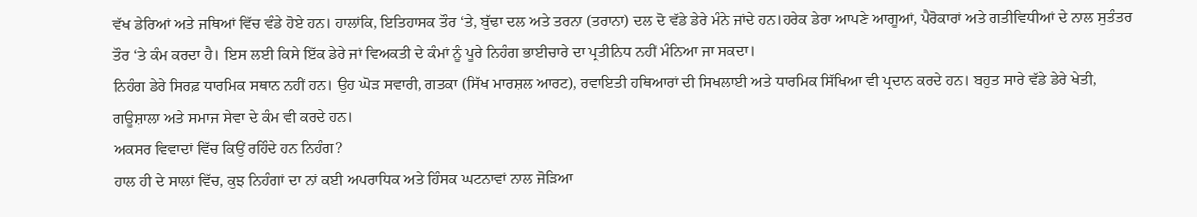ਵੱਖ ਡੇਰਿਆਂ ਅਤੇ ਜਥਿਆਂ ਵਿੱਚ ਵੰਡੇ ਹੋਏ ਹਨ। ਹਾਲਾਂਕਿ, ਇਤਿਹਾਸਕ ਤੌਰ ‘ਤੇ, ਬੁੱਢਾ ਦਲ ਅਤੇ ਤਰਨਾ (ਤਰਾਨਾ) ਦਲ ਦੋ ਵੱਡੇ ਡੇਰੇ ਮੰਨੇ ਜਾਂਦੇ ਹਨ।ਹਰੇਕ ਡੇਰਾ ਆਪਣੇ ਆਗੂਆਂ, ਪੈਰੋਕਾਰਾਂ ਅਤੇ ਗਤੀਵਿਧੀਆਂ ਦੇ ਨਾਲ ਸੁਤੰਤਰ ਤੌਰ ‘ਤੇ ਕੰਮ ਕਰਦਾ ਹੈ। ਇਸ ਲਈ ਕਿਸੇ ਇੱਕ ਡੇਰੇ ਜਾਂ ਵਿਅਕਤੀ ਦੇ ਕੰਮਾਂ ਨੂੰ ਪੂਰੇ ਨਿਹੰਗ ਭਾਈਚਾਰੇ ਦਾ ਪ੍ਰਤੀਨਿਧ ਨਹੀਂ ਮੰਨਿਆ ਜਾ ਸਕਦਾ।
ਨਿਹੰਗ ਡੇਰੇ ਸਿਰਫ਼ ਧਾਰਮਿਕ ਸਥਾਨ ਨਹੀਂ ਹਨ। ਉਹ ਘੋੜ ਸਵਾਰੀ, ਗਤਕਾ (ਸਿੱਖ ਮਾਰਸ਼ਲ ਆਰਟ), ਰਵਾਇਤੀ ਹਥਿਆਰਾਂ ਦੀ ਸਿਖਲਾਈ ਅਤੇ ਧਾਰਮਿਕ ਸਿੱਖਿਆ ਵੀ ਪ੍ਰਦਾਨ ਕਰਦੇ ਹਨ। ਬਹੁਤ ਸਾਰੇ ਵੱਡੇ ਡੇਰੇ ਖੇਤੀ, ਗਊਸ਼ਾਲਾ ਅਤੇ ਸਮਾਜ ਸੇਵਾ ਦੇ ਕੰਮ ਵੀ ਕਰਦੇ ਹਨ।
ਅਕਸਰ ਵਿਵਾਦਾਂ ਵਿੱਚ ਕਿਉਂ ਰਹਿੰਦੇ ਹਨ ਨਿਹੰਗ?
ਹਾਲ ਹੀ ਦੇ ਸਾਲਾਂ ਵਿੱਚ, ਕੁਝ ਨਿਹੰਗਾਂ ਦਾ ਨਾਂ ਕਈ ਅਪਰਾਧਿਕ ਅਤੇ ਹਿੰਸਕ ਘਟਨਾਵਾਂ ਨਾਲ ਜੋੜਿਆ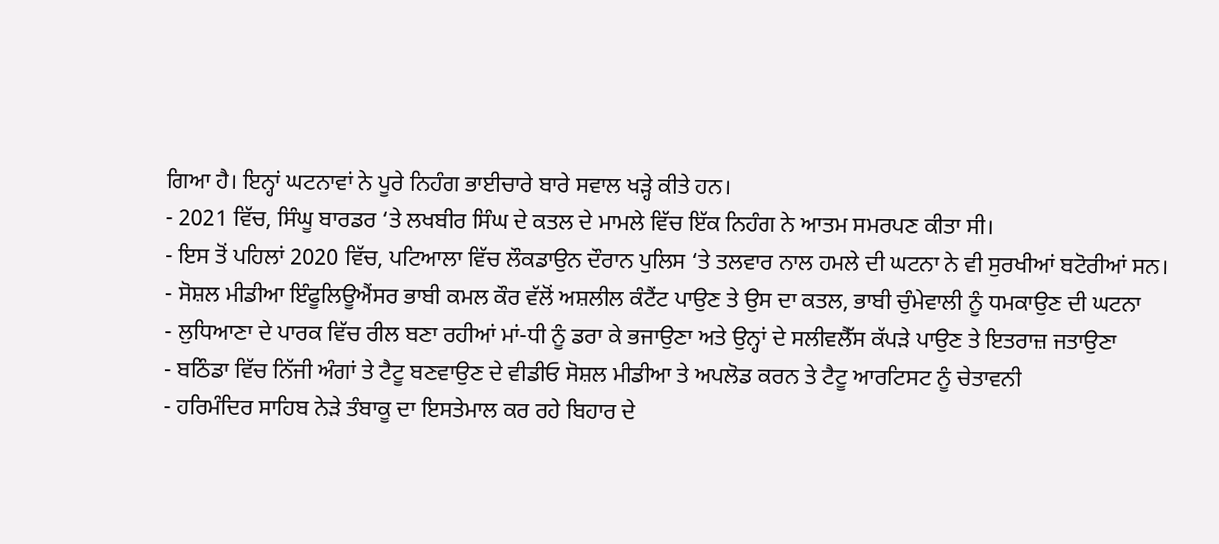ਗਿਆ ਹੈ। ਇਨ੍ਹਾਂ ਘਟਨਾਵਾਂ ਨੇ ਪੂਰੇ ਨਿਹੰਗ ਭਾਈਚਾਰੇ ਬਾਰੇ ਸਵਾਲ ਖੜ੍ਹੇ ਕੀਤੇ ਹਨ।
- 2021 ਵਿੱਚ, ਸਿੰਘੂ ਬਾਰਡਰ ‘ਤੇ ਲਖਬੀਰ ਸਿੰਘ ਦੇ ਕਤਲ ਦੇ ਮਾਮਲੇ ਵਿੱਚ ਇੱਕ ਨਿਹੰਗ ਨੇ ਆਤਮ ਸਮਰਪਣ ਕੀਤਾ ਸੀ।
- ਇਸ ਤੋਂ ਪਹਿਲਾਂ 2020 ਵਿੱਚ, ਪਟਿਆਲਾ ਵਿੱਚ ਲੌਕਡਾਉਨ ਦੌਰਾਨ ਪੁਲਿਸ ‘ਤੇ ਤਲਵਾਰ ਨਾਲ ਹਮਲੇ ਦੀ ਘਟਨਾ ਨੇ ਵੀ ਸੁਰਖੀਆਂ ਬਟੋਰੀਆਂ ਸਨ।
- ਸੋਸ਼ਲ ਮੀਡੀਆ ਇੰਫੂਲਿਊਐਂਸਰ ਭਾਬੀ ਕਮਲ ਕੌਰ ਵੱਲੋਂ ਅਸ਼ਲੀਲ ਕੰਟੈਂਟ ਪਾਉਣ ਤੇ ਉਸ ਦਾ ਕਤਲ, ਭਾਬੀ ਚੁੰਮੇਵਾਲੀ ਨੂੰ ਧਮਕਾਉਣ ਦੀ ਘਟਨਾ
- ਲੁਧਿਆਣਾ ਦੇ ਪਾਰਕ ਵਿੱਚ ਰੀਲ ਬਣਾ ਰਹੀਆਂ ਮਾਂ-ਧੀ ਨੂੰ ਡਰਾ ਕੇ ਭਜਾਉਣਾ ਅਤੇ ਉਨ੍ਹਾਂ ਦੇ ਸਲੀਵਲੈੱਸ ਕੱਪੜੇ ਪਾਉਣ ਤੇ ਇਤਰਾਜ਼ ਜਤਾਉਣਾ
- ਬਠਿੰਡਾ ਵਿੱਚ ਨਿੱਜੀ ਅੰਗਾਂ ਤੇ ਟੈਟੂ ਬਣਵਾਉਣ ਦੇ ਵੀਡੀਓ ਸੋਸ਼ਲ ਮੀਡੀਆ ਤੇ ਅਪਲੋਡ ਕਰਨ ਤੇ ਟੈਟੂ ਆਰਟਿਸਟ ਨੂੰ ਚੇਤਾਵਨੀ
- ਹਰਿਮੰਦਿਰ ਸਾਹਿਬ ਨੇੜੇ ਤੰਬਾਕੂ ਦਾ ਇਸਤੇਮਾਲ ਕਰ ਰਹੇ ਬਿਹਾਰ ਦੇ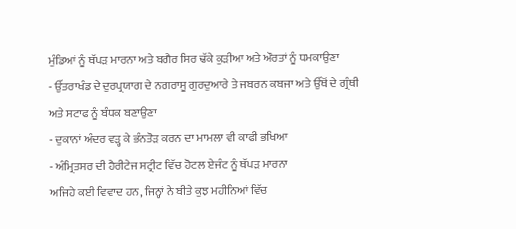ਮੁੰਡਿਆਂ ਨੂੰ ਥੱਪੜ ਮਾਰਨਾ ਅਤੇ ਬਗੈਰ ਸਿਰ ਢੱਕੇ ਕੁੜੀਆ ਅਤੇ ਔਰਤਾਂ ਨੂੰ ਧਮਕਾਉਣਾ
- ਉੱਤਰਾਖੰਡ ਦੇ ਦੁਰਪ੍ਰਯਾਗ ਦੇ ਨਗਰਾਸੂ ਗੁਰਦੁਆਰੇ ਤੇ ਜਬਰਨ ਕਬਜਾ ਅਤੇ ਉੱਥੋਂ ਦੇ ਗ੍ਰੰਥੀ ਅਤੇ ਸਟਾਫ ਨੂੰ ਬੰਧਕ ਬਣਾਉਣਾ
- ਦੁਕਾਨਾਂ ਅੰਦਰ ਵੜ੍ਹ ਕੇ ਭੰਨਤੋੜ ਕਰਨ ਦਾ ਮਾਮਲਾ ਵੀ ਕਾਫੀ ਭਖਿਆ
- ਅੰਮ੍ਰਿਤਸਰ ਦੀ ਹੈਰੀਟੇਜ ਸਟ੍ਰੀਟ ਵਿੱਚ ਹੋਟਲ ਏਜੰਟ ਨੂੰ ਥੱਪੜ ਮਾਰਨਾ
ਅਜਿਹੇ ਕਈ ਵਿਵਾਦ ਹਨ, ਜਿਨ੍ਹਾਂ ਨੇ ਬੀਤੇ ਕੁਝ ਮਹੀਨਿਆਂ ਵਿੱਚ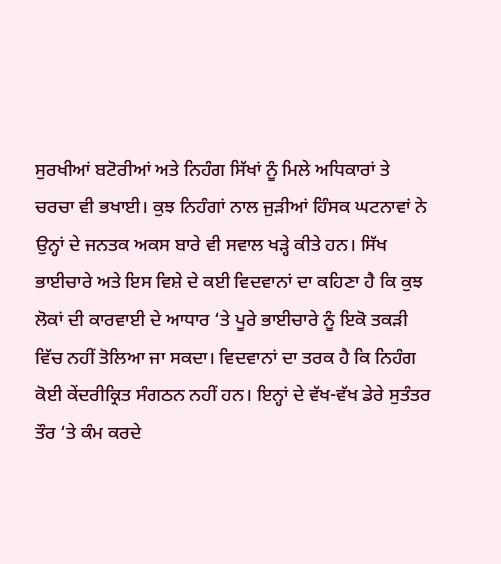ਸੁਰਖੀਆਂ ਬਟੋਰੀਆਂ ਅਤੇ ਨਿਹੰਗ ਸਿੱਖਾਂ ਨੂੰ ਮਿਲੇ ਅਧਿਕਾਰਾਂ ਤੇ ਚਰਚਾ ਵੀ ਭਖਾਈ। ਕੁਝ ਨਿਹੰਗਾਂ ਨਾਲ ਜੁੜੀਆਂ ਹਿੰਸਕ ਘਟਨਾਵਾਂ ਨੇ ਉਨ੍ਹਾਂ ਦੇ ਜਨਤਕ ਅਕਸ ਬਾਰੇ ਵੀ ਸਵਾਲ ਖੜ੍ਹੇ ਕੀਤੇ ਹਨ। ਸਿੱਖ ਭਾਈਚਾਰੇ ਅਤੇ ਇਸ ਵਿਸ਼ੇ ਦੇ ਕਈ ਵਿਦਵਾਨਾਂ ਦਾ ਕਹਿਣਾ ਹੈ ਕਿ ਕੁਝ ਲੋਕਾਂ ਦੀ ਕਾਰਵਾਈ ਦੇ ਆਧਾਰ ‘ਤੇ ਪੂਰੇ ਭਾਈਚਾਰੇ ਨੂੰ ਇਕੋ ਤਕੜੀ ਵਿੱਚ ਨਹੀਂ ਤੋਲਿਆ ਜਾ ਸਕਦਾ। ਵਿਦਵਾਨਾਂ ਦਾ ਤਰਕ ਹੈ ਕਿ ਨਿਹੰਗ ਕੋਈ ਕੇਂਦਰੀਕ੍ਰਿਤ ਸੰਗਠਨ ਨਹੀਂ ਹਨ। ਇਨ੍ਹਾਂ ਦੇ ਵੱਖ-ਵੱਖ ਡੇਰੇ ਸੁਤੰਤਰ ਤੌਰ ‘ਤੇ ਕੰਮ ਕਰਦੇ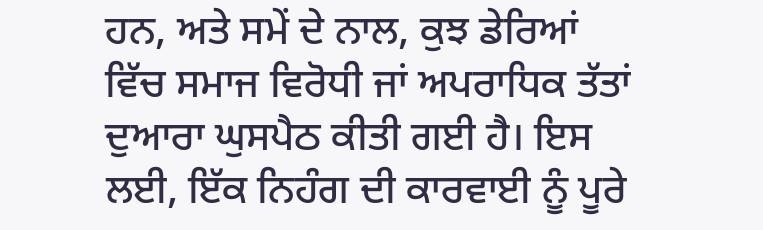ਹਨ, ਅਤੇ ਸਮੇਂ ਦੇ ਨਾਲ, ਕੁਝ ਡੇਰਿਆਂ ਵਿੱਚ ਸਮਾਜ ਵਿਰੋਧੀ ਜਾਂ ਅਪਰਾਧਿਕ ਤੱਤਾਂ ਦੁਆਰਾ ਘੁਸਪੈਠ ਕੀਤੀ ਗਈ ਹੈ। ਇਸ ਲਈ, ਇੱਕ ਨਿਹੰਗ ਦੀ ਕਾਰਵਾਈ ਨੂੰ ਪੂਰੇ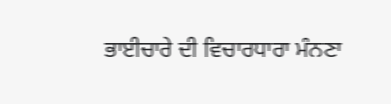ਭਾਈਚਾਰੇ ਦੀ ਵਿਚਾਰਧਾਰਾ ਮੰਨਣਾ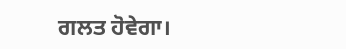ਗਲਤ ਹੋਵੇਗਾ।